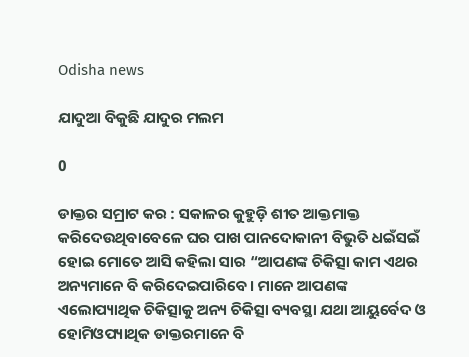Odisha news

ଯାଦୁଆ ବିକୁଛି ଯାଦୁର ମଲମ

0

ଡାକ୍ତର ସମ୍ରାଟ କର : ସକାଳର କୁହୁଡ଼ି ଶୀତ ଆକ୍ତମାକ୍ତ କରିଦେଉଥିବାବେଳେ ଘର ପାଖ ପାନଦୋକାନୀ ବିଭୁତି ଧଇଁସଇଁ ହୋଇ ମୋତେ ଆସି କହିଲା ସାର “ଆପଣଙ୍କ ଚିକିତ୍ସା କାମ ଏଥର ଅନ୍ୟମାନେ ବି କରିଦେଇପାରିବେ । ମାନେ ଆପଣଙ୍କ ଏଲୋପ୍ୟାଥିକ ଚିକିତ୍ସାକୁ ଅନ୍ୟ ଚିକିତ୍ସା ବ୍ୟବସ୍ଥା ଯଥା ଆୟୁର୍ବେଦ ଓ ହୋମିଓପ୍ୟାଥିକ ଡାକ୍ତରମାନେ ବି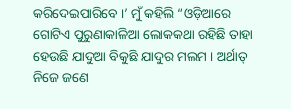କରିଦେଇପାରିବେ ।’ ମୁଁ କହିଲି “ଓଡ଼ିଆରେ ଗୋଟିଏ ପୁରୁଣାକାଳିଆ ଲୋକକଥା ରହିଛି ତାହା ହେଉଛି ଯାଦୁଆ ବିକୁଛି ଯାଦୁର ମଲମ । ଅର୍ଥାତ୍ ନିଜେ ଜଣେ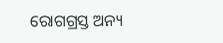ରୋଗଗ୍ରସ୍ତ ଅନ୍ୟ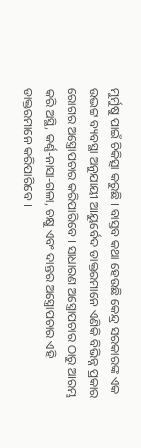ମୁର୍ମୁଷୁ ପାଇଁ ଚିକିତ୍ସା କରୁଛି । ବାସ୍ତବ କଥା ହେଉଛି କେନ୍ଦ୍ର ସରକାରଙ୍କ ଏକ ଉଦ୍ଭଟ୍ଟ ବ୍ୟବସ୍ଥା ଅନୁଯାୟୀ ଆୟୁର୍ବେଦ ଡାକ୍ତରମାନେ ଏଣିକି ବିଭିନ୍ନ ପ୍ରକାର ରୋଗର ଅସ୍ତ୍ରୋପଚାର କରିପାରିବେ । ସାଧାରଣ ଅସ୍ତ୍ରୋପଚାର ଠାରୁ ଆରମ୍ଭ କରି ଅସ୍ଥି, କର୍ଣ୍ଣ-ନାସା-ଗଳା, ଚକ୍ଷୁ ଏବଂ ଦାନ୍ତର ଅସ୍ତ୍ରୋପଚାର ଏହି ଡାକ୍ତରମାନେ କରିପାରିବେ ।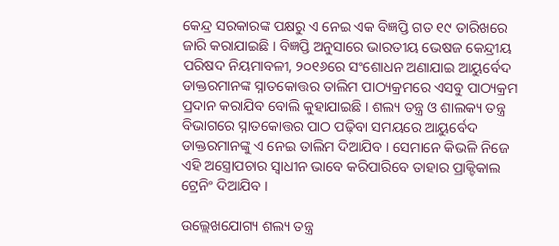କେନ୍ଦ୍ର ସରକାରଙ୍କ ପକ୍ଷରୁ ଏ ନେଇ ଏକ ବିଜ୍ଞପ୍ତି ଗତ ୧୯ ତାରିଖରେ ଜାରି କରାଯାଇଛି । ବିଜ୍ଞପ୍ତି ଅନୁସାରେ ଭାରତୀୟ ଭେଷଜ କେନ୍ଦ୍ରୀୟ ପରିଷଦ ନିୟମାବଳୀ, ୨୦୧୬ରେ ସଂଶୋଧନ ଅଣାଯାଇ ଆୟୁର୍ବେଦ ଡାକ୍ତରମାନଙ୍କ ସ୍ନାତକୋତ୍ତର ତାଲିମ ପାଠ୍ୟକ୍ରମରେ ଏସବୁ ପାଠ୍ୟକ୍ରମ ପ୍ରଦାନ କରାଯିବ ବୋଲି କୁହାଯାଇଛି । ଶଲ୍ୟ ତନ୍ତ୍ର ଓ ଶାଲକ୍ୟ ତନ୍ତ୍ର ବିଭାଗରେ ସ୍ନାତକୋତ୍ତର ପାଠ ପଢ଼ିବା ସମୟରେ ଆୟୁର୍ବେଦ ଡାକ୍ତରମାନଙ୍କୁ ଏ ନେଇ ତାଲିମ ଦିଆଯିବ । ସେମାନେ କିଭଳି ନିଜେ ଏହି ଅସ୍ତ୍ରୋପଚାର ସ୍ୱାଧୀନ ଭାବେ କରିପାରିବେ ତାହାର ପ୍ରାକ୍ଟିକାଲ ଟ୍ରେନିଂ ଦିଆଯିବ ।

ଉଲ୍ଲେଖଯୋଗ୍ୟ ଶଲ୍ୟ ତନ୍ତ୍ର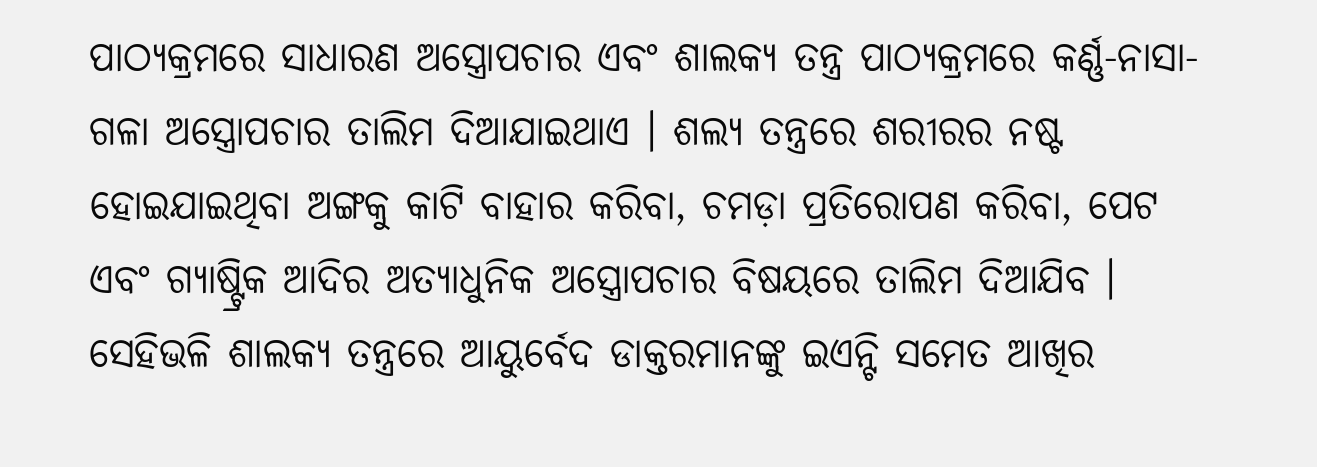ପାଠ୍ୟକ୍ରମରେ ସାଧାରଣ ଅସ୍ତ୍ରୋପଚାର ଏବଂ ଶାଲକ୍ୟ ତନ୍ତ୍ର ପାଠ୍ୟକ୍ରମରେ କର୍ଣ୍ଣ-ନାସା-ଗଳା ଅସ୍ତ୍ରୋପଚାର ତାଲିମ ଦିଆଯାଇଥାଏ । ଶଲ୍ୟ ତନ୍ତ୍ରରେ ଶରୀରର ନଷ୍ଟ ହୋଇଯାଇଥିବା ଅଙ୍ଗକୁ କାଟି ବାହାର କରିବା, ଚମଡ଼ା ପ୍ରତିରୋପଣ କରିବା, ପେଟ ଏବଂ ଗ୍ୟାଷ୍ଟ୍ରିକ ଆଦିର ଅତ୍ୟାଧୁନିକ ଅସ୍ତ୍ରୋପଚାର ବିଷୟରେ ତାଲିମ ଦିଆଯିବ । ସେହିଭଳି ଶାଲକ୍ୟ ତନ୍ତ୍ରରେ ଆୟୁର୍ବେଦ ଡାକ୍ତରମାନଙ୍କୁ ଇଏନ୍ଟି ସମେତ ଆଖିର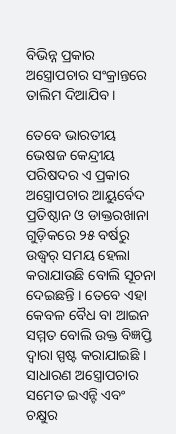ବିଭିନ୍ନ ପ୍ରକାର ଅସ୍ତ୍ରୋପଚାର ସଂକ୍ରାନ୍ତରେ ତାଲିମ ଦିଆଯିବ ।

ତେବେ ଭାରତୀୟ ଭେଷଜ କେନ୍ଦ୍ରୀୟ ପରିଷଦର ଏ ପ୍ରକାର ଅସ୍ତ୍ରୋପଚାର ଆୟୁର୍ବେଦ ପ୍ରତିଷ୍ଠାନ ଓ ଡାକ୍ତରଖାନା ଗୁଡ଼ିକରେ ୨୫ ବର୍ଷରୁ ଉଦ୍ଧ୍ୱର୍ ସମୟ ହେଲା କରାଯାଉଛି ବୋଲି ସୂଚନା ଦେଇଛନ୍ତି । ତେବେ ଏହା କେବଳ ବୈଧ ବା ଆଇନ ସମ୍ମତ ବୋଲି ଉକ୍ତ ବିଜ୍ଞପ୍ତି ଦ୍ୱାରା ସ୍ପଷ୍ଟ କରାଯାଇଛି । ସାଧାରଣ ଅସ୍ତ୍ରୋପଚାର ସମେତ ଇଏନ୍ଟି ଏବଂ ଚକ୍ଷୁର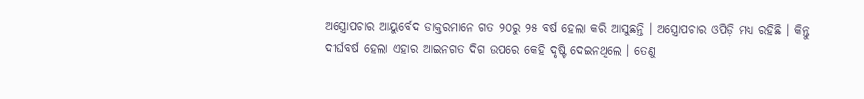ଅସ୍ତ୍ରୋପଚାର ଆୟୁର୍ବେଦ ଡାକ୍ତରମାନେ ଗତ ୨୦ରୁ ୨୫ ବର୍ଷ ହେଲା କରି ଆସୁଛନ୍ତି । ଅସ୍ତ୍ରୋପଚାର ଓପିଡ଼ି ମଧ୍ୟ ରହିଛି । କିନ୍ତୁ ଦୀର୍ଘବର୍ଷ ହେଲା ଏହାର ଆଇନଗତ ଦିଗ ଉପରେ କେହି ଦୃଷ୍ଟି ଦେଇନଥିଲେ । ତେଣୁ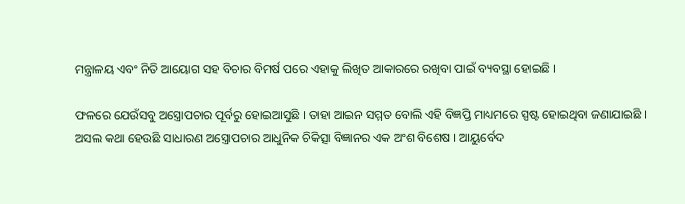ମନ୍ତ୍ରାଳୟ ଏବଂ ନିତି ଆୟୋଗ ସହ ବିଚାର ବିମର୍ଷ ପରେ ଏହାକୁ ଲିଖିତ ଆକାରରେ ରଖିବା ପାଇଁ ବ୍ୟବସ୍ଥା ହୋଇଛି ।

ଫଳରେ ଯେଉଁସବୁ ଅସ୍ତ୍ରୋପଚାର ପୂର୍ବରୁ ହୋଇଆସୁଛି । ତାହା ଆଇନ ସମ୍ମତ ବୋଲି ଏହି ବିଜ୍ଞପ୍ତି ମାଧ୍ୟମରେ ସ୍ପଷ୍ଟ ହୋଇଥିବା ଜଣାଯାଇଛି । ଅସଲ କଥା ହେଉଛି ସାଧାରଣ ଅସ୍ତ୍ରୋପଚାର ଆଧୁନିକ ଚିକିତ୍ସା ବିଜ୍ଞାନର ଏକ ଅଂଶ ବିଶେଷ । ଆୟୁର୍ବେଦ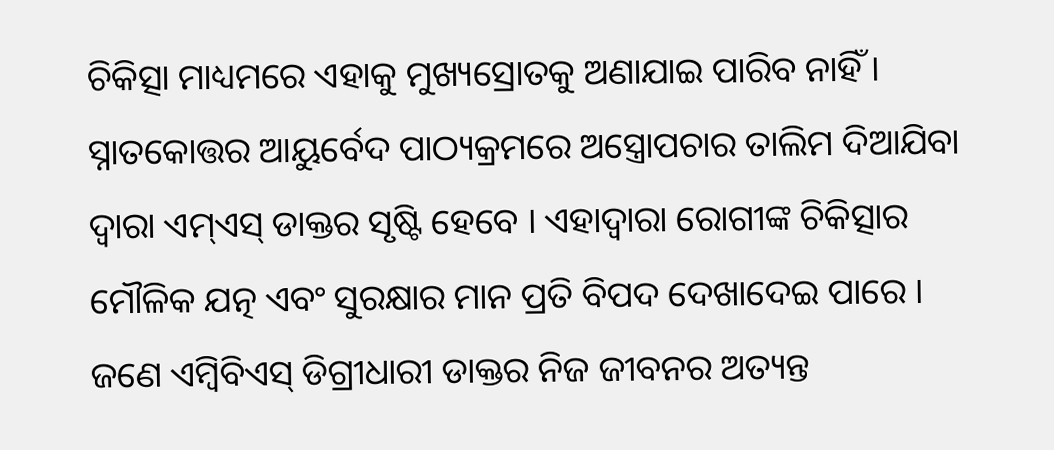ଚିକିତ୍ସା ମାଧ୍ୟମରେ ଏହାକୁ ମୁଖ୍ୟସ୍ରୋତକୁ ଅଣାଯାଇ ପାରିବ ନାହିଁ । ସ୍ନାତକୋତ୍ତର ଆୟୁର୍ବେଦ ପାଠ୍ୟକ୍ରମରେ ଅସ୍ତ୍ରୋପଚାର ତାଲିମ ଦିଆଯିବା ଦ୍ୱାରା ଏମ୍ଏସ୍ ଡାକ୍ତର ସୃଷ୍ଟି ହେବେ । ଏହାଦ୍ୱାରା ରୋଗୀଙ୍କ ଚିକିତ୍ସାର ମୌଳିକ ଯତ୍ନ ଏବଂ ସୁରକ୍ଷାର ମାନ ପ୍ରତି ବିପଦ ଦେଖାଦେଇ ପାରେ । ଜଣେ ଏମ୍ବିବିଏସ୍ ଡିଗ୍ରୀଧାରୀ ଡାକ୍ତର ନିଜ ଜୀବନର ଅତ୍ୟନ୍ତ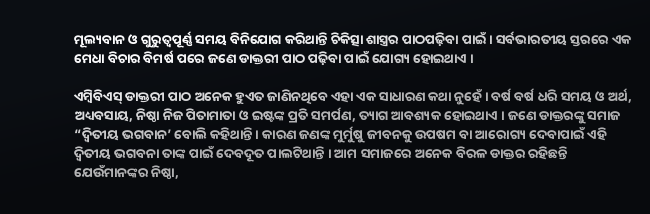ମୂଲ୍ୟବାନ ଓ ଗୁରୁତ୍ୱପୂର୍ଣ୍ଣ ସମୟ ବିନିଯୋଗ କରିଥାନ୍ତି ଚିକିତ୍ସା ଶାସ୍ତ୍ରର ପାଠପଢ଼ିବା ପାଇଁ । ସର୍ବଭାରତୀୟ ସ୍ତରରେ ଏକ ମେଧା ବିଚାର ବିମର୍ଷ ପରେ ଜଣେ ଡାକ୍ତରୀ ପାଠ ପଢ଼ିବା ପାଇଁ ଯୋଗ୍ୟ ହୋଇଥାଏ ।

ଏମ୍ବିବିଏସ୍ ଡାକ୍ତରୀ ପାଠ ଅନେକ ହୁଏତ ଜାଣିନଥିବେ ଏହା ଏକ ସାଧାରଣ କଥା ନୁହେଁ । ବର୍ଷ ବର୍ଷ ଧରି ସମୟ ଓ ଅର୍ଥ, ଅଧ୍ୟବସାୟ, ନିଷ୍ଠା ନିଜ ପିତାମାତା ଓ ଇଷ୍ଟଙ୍କ ପ୍ରତି ସମର୍ପଣ, ତ୍ୟାଗ ଆବଶ୍ୟକ ହୋଇଥାଏ । ଜଣେ ଡାକ୍ତରଙ୍କୁ ସମାଜ “ଦ୍ୱିତୀୟ ଭଗବାନ’ ବୋଲି କହିଥାନ୍ତି । କାରଣ ଜଣଙ୍କ ମୁର୍ମୁଷୁ ଜୀବନକୁ ଉପଷମ ବା ଆରୋଗ୍ୟ ଦେବାପାଇଁ ଏହି ଦ୍ୱିତୀୟ ଭଗବନା ତାଙ୍କ ପାଇଁ ଦେବଦୂତ ପାଲଟିଥାନ୍ତି । ଆମ ସମାଜରେ ଅନେକ ବିରଳ ଡାକ୍ତର ରହିଛନ୍ତି ଯେଉଁମାନଙ୍କର ନିଷ୍ଠା,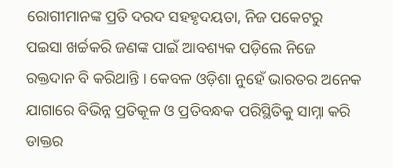ରୋଗୀମାନଙ୍କ ପ୍ରତି ଦରଦ ସହହୃଦୟତା, ନିଜ ପକେଟରୁ ପଇସା ଖର୍ଚ୍ଚକରି ଜଣଙ୍କ ପାଇଁ ଆବଶ୍ୟକ ପଡ଼ିଲେ ନିଜେ ରକ୍ତଦାନ ବି କରିଥାନ୍ତି । କେବଳ ଓଡ଼ିଶା ନୁହେଁ ଭାରତର ଅନେକ ଯାଗାରେ ବିଭିନ୍ନ ପ୍ରତିକୂଳ ଓ ପ୍ରତିବନ୍ଧକ ପରିସ୍ଥିତିକୁ ସାମ୍ନା କରି ଡାକ୍ତର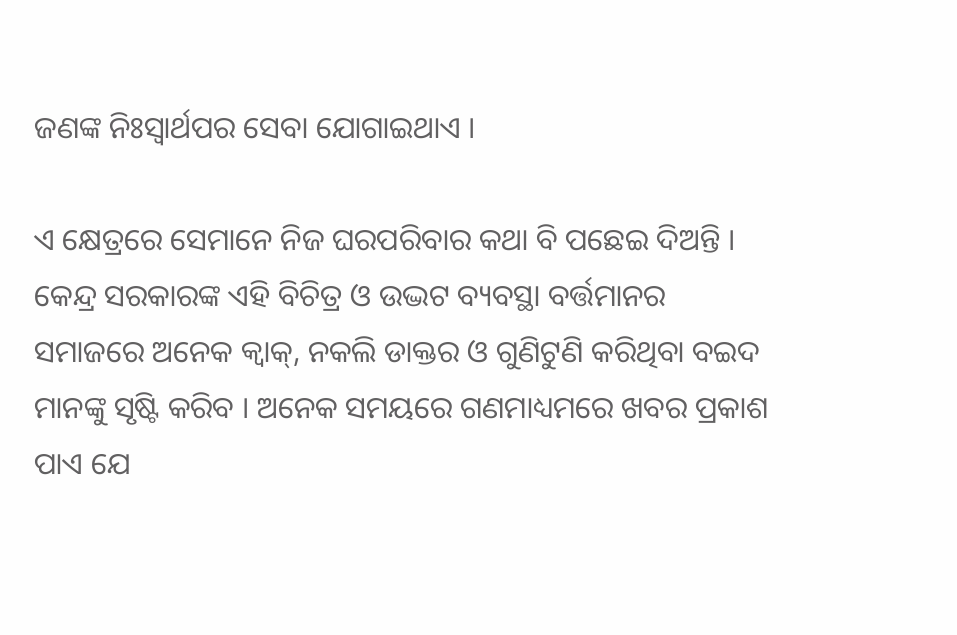ଜଣଙ୍କ ନିଃସ୍ୱାର୍ଥପର ସେବା ଯୋଗାଇଥାଏ ।

ଏ କ୍ଷେତ୍ରରେ ସେମାନେ ନିଜ ଘରପରିବାର କଥା ବି ପଛେଇ ଦିଅନ୍ତି । କେନ୍ଦ୍ର ସରକାରଙ୍କ ଏହି ବିଚିତ୍ର ଓ ଉଦ୍ଭଟ ବ୍ୟବସ୍ଥା ବର୍ତ୍ତମାନର ସମାଜରେ ଅନେକ କ୍ୱାକ୍, ନକଲି ଡାକ୍ତର ଓ ଗୁଣିଟୁଣି କରିଥିବା ବଇଦ ମାନଙ୍କୁ ସୃଷ୍ଟି କରିବ । ଅନେକ ସମୟରେ ଗଣମାଧ୍ୟମରେ ଖବର ପ୍ରକାଶ ପାଏ ଯେ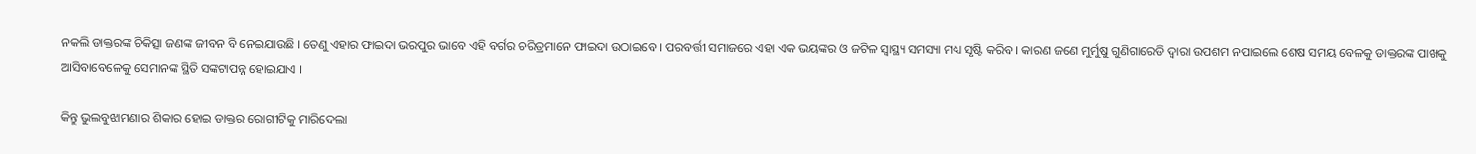ନକଲି ଡାକ୍ତରଙ୍କ ଚିକିତ୍ସା ଜଣଙ୍କ ଜୀବନ ବି ନେଇଯାଉଛି । ତେଣୁ ଏହାର ଫାଇଦା ଭରପୁର ଭାବେ ଏହି ବର୍ଗର ଚରିତ୍ରମାନେ ଫାଇଦା ଉଠାଇବେ । ପରବର୍ତ୍ତୀ ସମାଜରେ ଏହା ଏକ ଭୟଙ୍କର ଓ ଜଟିଳ ସ୍ୱାସ୍ଥ୍ୟ ସମସ୍ୟା ମଧ୍ୟ ସୃଷ୍ଟି କରିବ । କାରଣ ଜଣେ ମୁର୍ମୁଷୁ ଗୁଣିଗାରେଡି ଦ୍ୱାରା ଉପଶମ ନପାଇଲେ ଶେଷ ସମୟ ବେଳକୁ ଡାକ୍ତରଙ୍କ ପାଖକୁ ଆସିବାବେଳେକୁ ସେମାନଙ୍କ ସ୍ଥିତି ସଙ୍କଟାପନ୍ନ ହୋଇଯାଏ ।

କିନ୍ତୁ ଭୁଲବୁଝାମଣାର ଶିକାର ହୋଇ ଡାକ୍ତର ରୋଗୀଟିକୁ ମାରିଦେଲା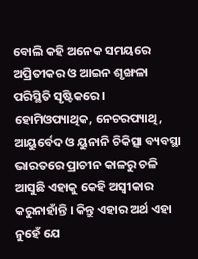ବୋଲି କହି ଅନେକ ସମୟରେ ଅପ୍ରିତୀକର ଓ ଆଇନ ଶୃଙ୍ଖଳା ପରିସ୍ଥିତି ସୃଷ୍ଟିକରେ । ହୋମିଓପ୍ୟାଥିକ, ନେଚରପ୍ୟାଥି, ଆୟୁର୍ବେଦ ଓ ୟୁନାନି ଚିକିତ୍ସା ବ୍ୟବସ୍ଥା ଭାରତରେ ପ୍ରାଚୀନ କାଳରୁ ଚଳି ଆସୁଛି ଏହାକୁ କେହି ଅସ୍ୱୀକାର କରୁନାହାଁନ୍ତି । କିନ୍ତୁ ଏହାର ଅର୍ଥ ଏହା ନୁହେଁ ଯେ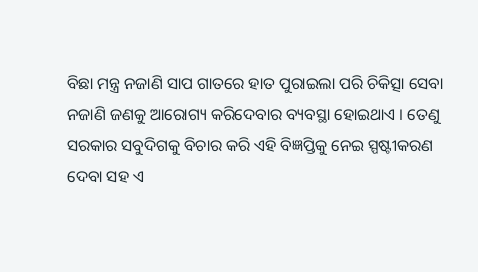ବିଛା ମନ୍ତ୍ର ନଜାଣି ସାପ ଗାତରେ ହାତ ପୁରାଇଲା ପରି ଚିକିତ୍ସା ସେବା ନଜାଣି ଜଣକୁ ଆରୋଗ୍ୟ କରିଦେବାର ବ୍ୟବସ୍ଥା ହୋଇଥାଏ । ତେଣୁ ସରକାର ସବୁଦିଗକୁ ବିଚାର କରି ଏହି ବିଜ୍ଞପ୍ତିକୁ ନେଇ ସ୍ପଷ୍ଟୀକରଣ ଦେବା ସହ ଏ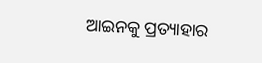ଆଇନକୁ ପ୍ରତ୍ୟାହାର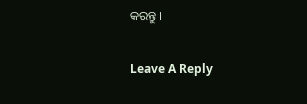କରନ୍ତୁ ।

Leave A Reply